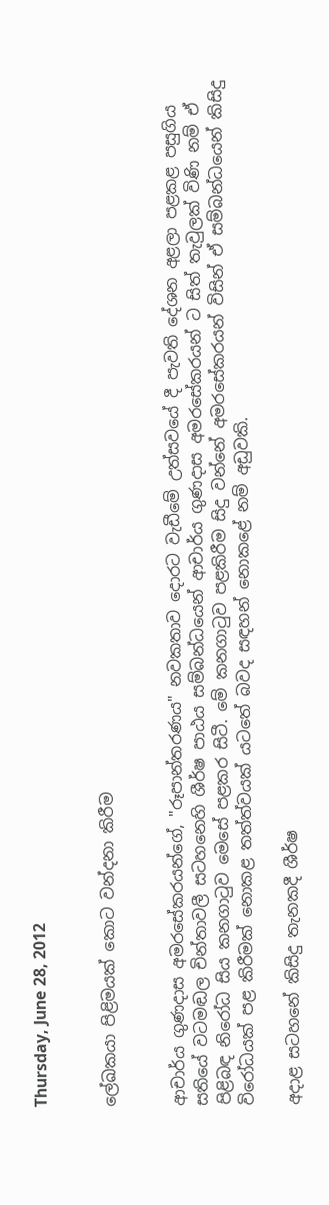Thursday, June 28, 2012


ලේඛකයා පිළිමයක්‌ කොට වන්දනා කිරීම


ආචාර්ය ගුණදාස අමරසේකරයන්ගේ, "රූපාන්තරණය" නවකතාව දොරට වැඩීමේ උත්සවයේ දී පැවති දේශන අළලා පළකළ පසුගිය සතියේ වටමඬල චින්තාවලී සටහනෙහි ශීර්ෂ පාඨය සම්බන්ධයෙන් ආචාර්ය ගුණදාස අමරසේකරයන් ට සිත් තැවුලක්‌ විණි නම් ඒ පිළිබඳ නිරෝධ සිය කනගාටුව මෙසේ පළකර සිටී. මේ කනගාටුව පළකිරීම සිදු වන්නේ අමරසේකරයන් විසින් ඒ සම්බන්ධයෙන් කිසිදු විරෝධයක්‌ පළ කිරීමක්‌ නොකළ තත්ත්වයක්‌ යටතේ බවද සඳහන් නොකළේ නම් අඩුවකි.

අදාළ සටහනේ කිසිදු තැනකදී ශීර්ෂ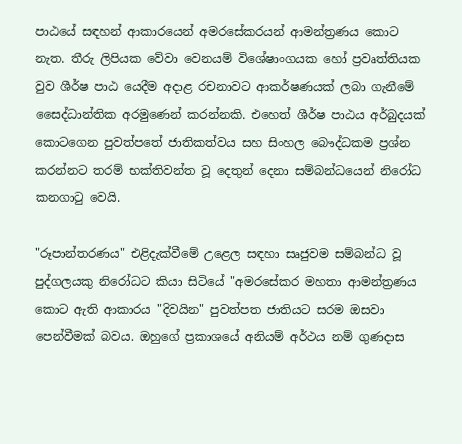පාඨයේ සඳහන් ආකාරයෙන් අමරසේකරයන් ආමන්ත්‍රණය කොට නැත. තීරු ලිපියක වේවා වෙනයම් විශේෂාංගයක හෝ ප්‍රවෘත්තියක වුව ශීර්ෂ පාඨ යෙදීම අදාළ රචනාවට ආකර්ෂණයක්‌ ලබා ගැනීමේ සෛද්ධාන්තික අරමුණෙන් කරන්නකි. එහෙත් ශීර්ෂ පාඨය අර්බුදයක්‌ කොටගෙන පුවත්පතේ ජාතිකත්වය සහ සිංහල බෞද්ධකම ප්‍රශ්න කරන්නට තරම් භක්‌තිවන්ත වූ දෙතුන් දෙනා සම්බන්ධයෙන් නිරෝධ කනගාටු වෙයි.

"රූපාන්තරණය" එළිදැක්‌වීමේ උළෙල සඳහා සෘජුවම සම්බන්ධ වූ පුද්ගලයකු නිරෝධට කියා සිටියේ "අමරසේකර මහතා ආමන්ත්‍රණය කොට ඇති ආකාරය "දිවයින" පුවත්පත ජාතියට සරම ඔසවා පෙන්වීමක්‌ බවය. ඔහුගේ ප්‍රකාශයේ අනියම් අර්ථය නම් ගුණදාස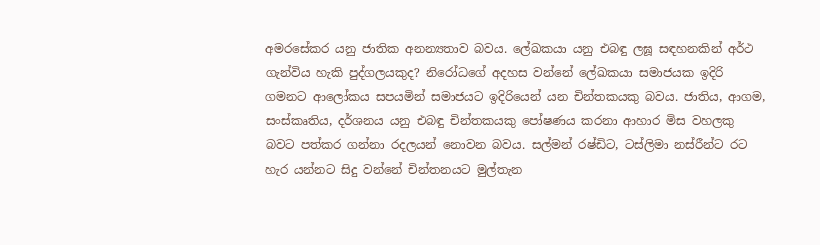අමරසේකර යනු ජාතික අනන්‍යතාව බවය. ලේඛකයා යනු එබඳු ලඝූ සඳහනකින් අර්ථ ගැන්විය හැකි පුද්ගලයකුද? නිරෝධගේ අදහස වන්නේ ලේඛකයා සමාජයක ඉදිරි ගමනට ආලෝකය සපයමින් සමාජයට ඉදිරියෙන් යන චින්තකයකු බවය. ජාතිය, ආගම, සංස්‌කෘතිය, දර්ශනය යනු එබඳු චින්තකයකු පෝෂණය කරනා ආහාර මිස වහලකු බවට පත්කර ගන්නා රදලයන් නොවන බවය. සල්මන් රෂ්ඩිට, ටස්‌ලිමා නස්‌රීන්ට රට හැර යන්නට සිදු වන්නේ චින්තනයට මුල්තැන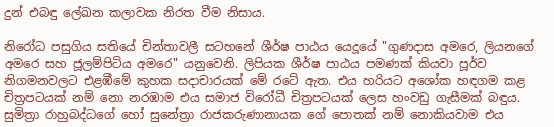දුන් එබඳු ලේඛන කලාවක නිරත වීම නිසාය.

නිරෝධ පසුගිය සතියේ චින්තාවලී සටහනේ ශීර්ෂ පාඨය යෙදූයේ "ගුණදාස අමරෙ, ලියනගේ අමරෙ සහ ජූලම්පිටිය අමරෙ" යනුවෙනි. ලිපියක ශීර්ෂ පාඨය පමණක්‌ කියවා පූර්ව නිගමනවලට එළඹීමේ කුහක සදාචාරයක්‌ මේ රටේ ඇත. එය හරියට අශෝක හඳගම කළ චිත්‍රපටයක්‌ නම් නො නරඹාම එය සමාජ විරෝධී චිත්‍රපටයක්‌ ලෙස හංවඩු ගැසීමක්‌ බඳුය. සුමිත්‍රා රාහුබද්ධගේ හෝ සුනේත්‍රා රාජකරුණානායක ගේ පොතක්‌ නම් නොකියවාම එය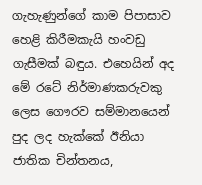ගැහැණුන්ගේ කාම පිපාසාව හෙළි කිරීමකැයි හංවඩු ගැසීමක්‌ බඳුය. එහෙයින් අද මේ රටේ නිර්මාණකරුවකු ලෙස ගෞරව සම්මානයෙන් පුද ලද හැක්‌කේ ඊනියා ජාතික චින්තනය,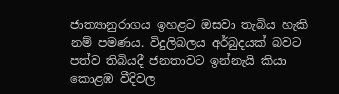ජාත්‍යානුරාගය ඉහළට ඔසවා තැබිය හැකි නම් පමණය. විදුලිබලය අර්බුදයක්‌ බවට පත්ව තිබියදී ජනතාවට ඉන්නැයි කියා කොළඹ වීදිවල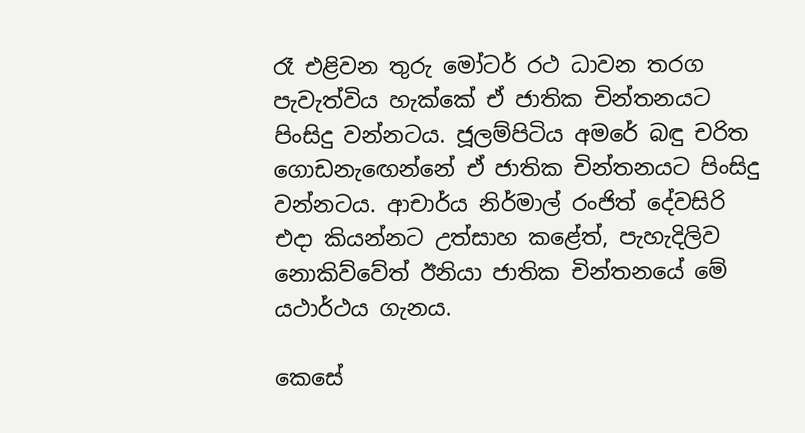රෑ එළිවන තුරු මෝටර් රථ ධාවන තරග පැවැත්විය හැක්‌කේ ඒ ජාතික චින්තනයට පිංසිදු වන්නටය. ජූලම්පිටිය අමරේ බඳු චරිත ගොඩනැඟෙන්නේ ඒ ජාතික චින්තනයට පිංසිදු වන්නටය. ආචාර්ය නිර්මාල් රංජිත් දේවසිරි එදා කියන්නට උත්සාහ කළේත්, පැහැදිලිව නොකිව්වේත් ඊනියා ජාතික චින්තනයේ මේ යථාර්ථය ගැනය.

කෙසේ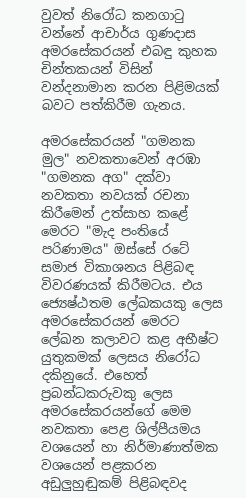වුවත් නිරෝධ කනගාටු වන්නේ ආචාර්ය ගුණදාස අමරසේකරයන් එබඳු කුහක චින්තකයන් විසින් වන්දනාමාන කරන පිළිමයක්‌ බවට පත්කිරීම ගැනය.

අමරසේකරයන් "ගමනක මුල" නවකතාවෙන් අරඹා "ගමනක අග" දක්‌වා නවකතා නවයක්‌ රචනා කිරීමෙන් උත්සාහ කළේ මෙරට "මැද පංතියේ පරිණාමය" ඔස්‌සේ රටේ සමාජ විකාශනය පිළිබඳ විවරණයක්‌ කිරීමටය. එය ජ්‍යෙෂ්ඨතම ලේඛකයකු ලෙස අමරසේකරයන් මෙරට ලේඛන කලාවට කළ අභීෂ්ට යුතුකමක්‌ ලෙසය නිරෝධ දකිනුයේ. එහෙත් ප්‍රබන්ධකරුවකු ලෙස අමරසේකරයන්ගේ මෙම නවකතා පෙළ ශිල්පීයමය වශයෙන් හා නිර්මාණාත්මක වශයෙන් පළකරන අඩුලුහුඬුකම් පිළිබඳවද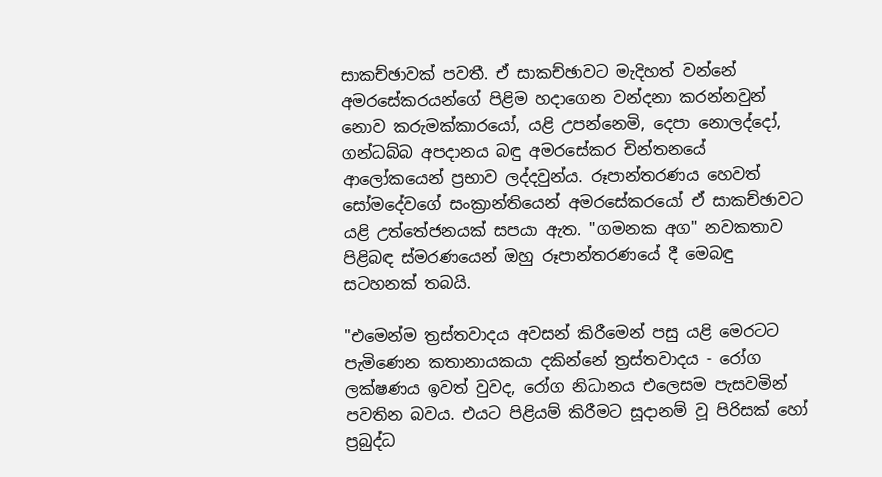සාකච්ඡාවක්‌ පවතී. ඒ සාකච්ඡාවට මැදිහත් වන්නේ අමරසේකරයන්ගේ පිළිම හදාගෙන වන්දනා කරන්නවුන් නොව කරුමක්‌කාරයෝ, යළි උපන්නෙමි, දෙපා නොලද්දෝ, ගන්ධබ්බ අපදානය බඳු අමරසේකර චින්තනයේ ආලෝකයෙන් ප්‍රභාව ලද්දවුන්ය. රූපාන්තරණය හෙවත් සෝමදේවගේ සංක්‍රාන්තියෙන් අමරසේකරයෝ ඒ සාකච්ඡාවට යළි උත්තේජනයක්‌ සපයා ඇත. "ගමනක අග" නවකතාව පිළිබඳ ස්‌මරණයෙන් ඔහු රූපාන්තරණයේ දී මෙබඳු සටහනක්‌ තබයි.

"එමෙන්ම ත්‍රස්‌තවාදය අවසන් කිරීමෙන් පසු යළි මෙරටට පැමිණෙන කතානායකයා දකින්නේ ත්‍රස්‌තවාදය - රෝග ලක්‌ෂණය ඉවත් වුවද, රෝග නිධානය එලෙසම පැසවමින් පවතින බවය. එයට පිළියම් කිරීමට සූදානම් වූ පිරිසක්‌ හෝ ප්‍රබුද්ධ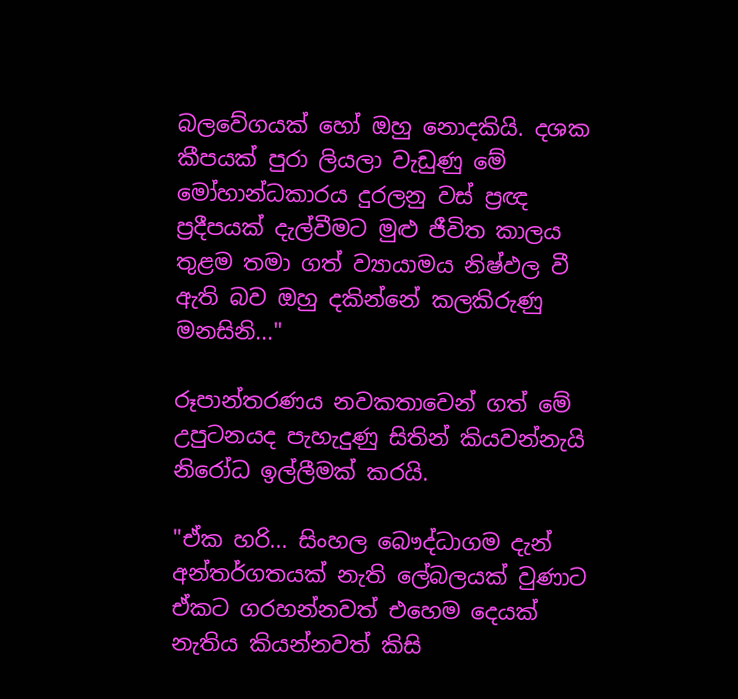බලවේගයක්‌ හෝ ඔහු නොදකියි. දශක කීපයක්‌ පුරා ලියලා වැඩුණු මේ මෝහාන්ධකාරය දුරලනු වස්‌ ප්‍රඥ ප්‍රදීපයක්‌ දැල්වීමට මුළු ජීවිත කාලය තුළම තමා ගත් ව්‍යායාමය නිෂ්ඵල වී ඇති බව ඔහු දකින්නේ කලකිරුණු මනසිනි..."

රූපාන්තරණය නවකතාවෙන් ගත් මේ උපුටනයද පැහැදුණු සිතින් කියවන්නැයි නිරෝධ ඉල්ලීමක්‌ කරයි.

"ඒක හරි... සිංහල බෞද්ධාගම දැන් අන්තර්ගතයක්‌ නැති ලේබලයක්‌ වුණාට ඒකට ගරහන්නවත් එහෙම දෙයක්‌ නැතිය කියන්නවත් කිසි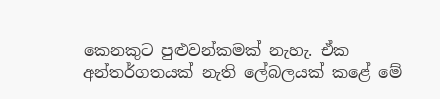කෙනකුට පුළුවන්කමක්‌ නැහැ. ඒක අන්තර්ගතයක්‌ නැති ලේබලයක්‌ කළේ මේ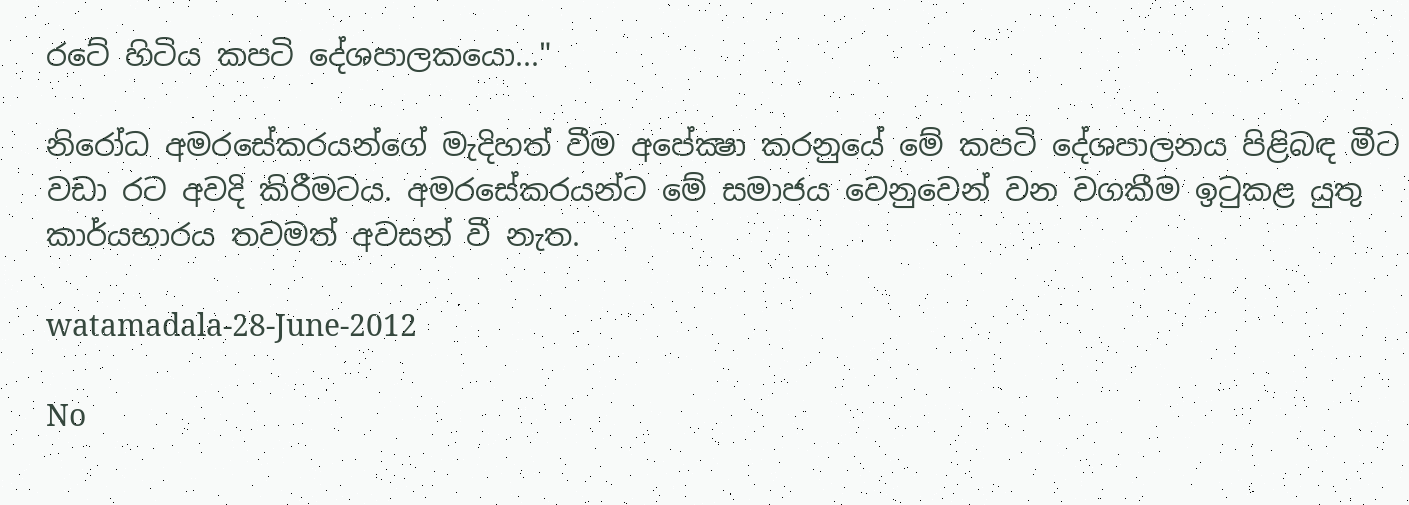රටේ හිටිය කපටි දේශපාලකයො..."

නිරෝධ අමරසේකරයන්ගේ මැදිහත් වීම අපේක්‍ෂා කරනුයේ මේ කපටි දේශපාලනය පිළිබඳ මීට වඩා රට අවදි කිරීමටය. අමරසේකරයන්ට මේ සමාජය වෙනුවෙන් වන වගකීම ඉටුකළ යුතු කාර්යභාරය තවමත් අවසන් වී නැත.

watamadala-28-June-2012

No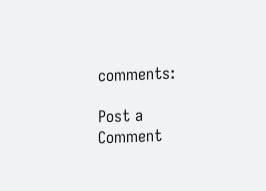comments:

Post a Comment